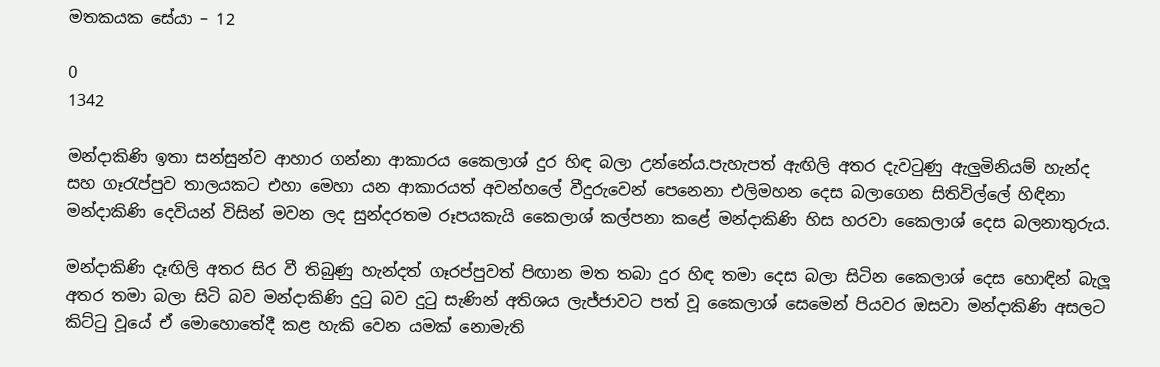මතකයක සේයා – 12

0
1342

මන්දාකිණි ඉතා සන්සුන්ව ආහාර ගන්නා ආකාරය කෛලාශ් දුර හිඳ බලා උන්නේය.පැහැපත් ඇඟිලි අතර දැවටුණු ඇලුමිනියම් හැන්ද සහ ගෑරැප්පුව තාලයකට එහා මෙහා යන ආකාරයත් අවන්හලේ වීදුරුවෙන් පෙනෙනා එලිමහන දෙස බලාගෙන සිතිවිල්ලේ හිඳිනා මන්දාකිණි දෙවියන් විසින් මවන ලද සුන්දරතම රූපයකැයි කෛලාශ් කල්පනා කළේ මන්දාකිණි හිස හරවා කෛලාශ් දෙස බලනාතුරුය.

මන්දාකිණි දෑඟිලි අතර සිර වී තිබුණු හැන්දත් ගෑරප්පුවත් පිඟාන මත තබා දුර හිඳ තමා දෙස බලා සිටින කෛලාශ් දෙස හොඳින් බැලූ අතර තමා බලා සිටි බව මන්දාකිණි දුටු බව දුටු සැණින් අතිශය ලැජ්ජාවට පත් වූ කෛලාශ් සෙමෙන් පියවර ඔසවා මන්දාකිණි අසලට කිට්ටු වූයේ ඒ මොහොතේදී කළ හැකි වෙන යමක් නොමැති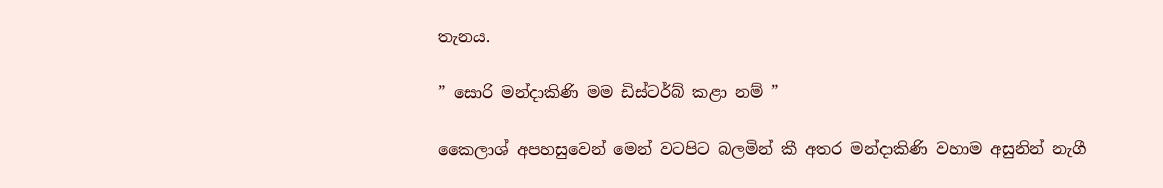තැනය.

” සොරි මන්දාකිණි මම ඩිස්ටර්බ් කළා නම් ”

කෛලාශ් අපහසුවෙන් මෙන් වටපිට බලමින් කී අතර මන්දාකිණි වහාම අසුනින් නැගී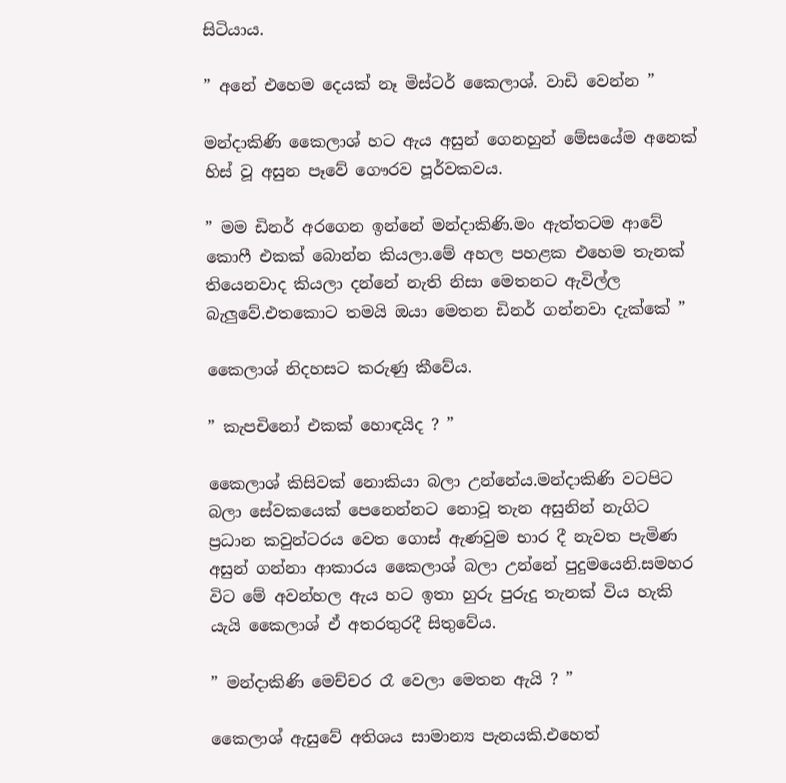සිටියාය.

” අනේ එහෙම දෙයක් නෑ මිස්ටර් කෛලාශ්. වාඩි වෙන්න ”

මන්දාකිණි කෛලාශ් හට ඇය අසුන් ගෙනහුන් මේසයේම අනෙක් හිස් වූ අසුන පෑවේ ගෞරව පූර්වකවය.

” මම ඩිනර් අරගෙන ඉන්නේ මන්දාකිණි.මං ඇත්තටම ආවේ කොෆී එකක් බොන්න කියලා.මේ අහල පහළක එහෙම තැනක් තියෙනවාද කියලා දන්නේ නැති නිසා මෙතනට ඇවිල්ල බැලුවේ.එතකොට තමයි ඔයා මෙතන ඩිනර් ගන්නවා දැක්කේ ”

කෛලාශ් නිදහසට කරුණු කීවේය.

” කැපචිනෝ එකක් හොඳයිද ? ”

කෛලාශ් කිසිවක් නොකියා බලා උන්නේය.මන්දාකිණි වටපිට බලා සේවකයෙක් පෙනෙන්නට නොවූ තැන අසුනින් නැගිට ප්‍රධාන කවුන්ටරය වෙත ගොස් ඇණවුම භාර දී නැවත පැමිණ අසුන් ගන්නා ආකාරය කෛලාශ් බලා උන්නේ පුදුමයෙනි.සමහර විට මේ අවන්හල ඇය හට ඉතා හුරු පුරුදු තැනක් විය හැකි යැයි කෛලාශ් ඒ අතරතුරදී සිතුවේය.

” මන්දාකිණි මෙච්චර රෑ වෙලා මෙතන ඇයි ? ”

කෛලාශ් ඇසුවේ අතිශය සාමාන්‍ය පැනයකි.එහෙත්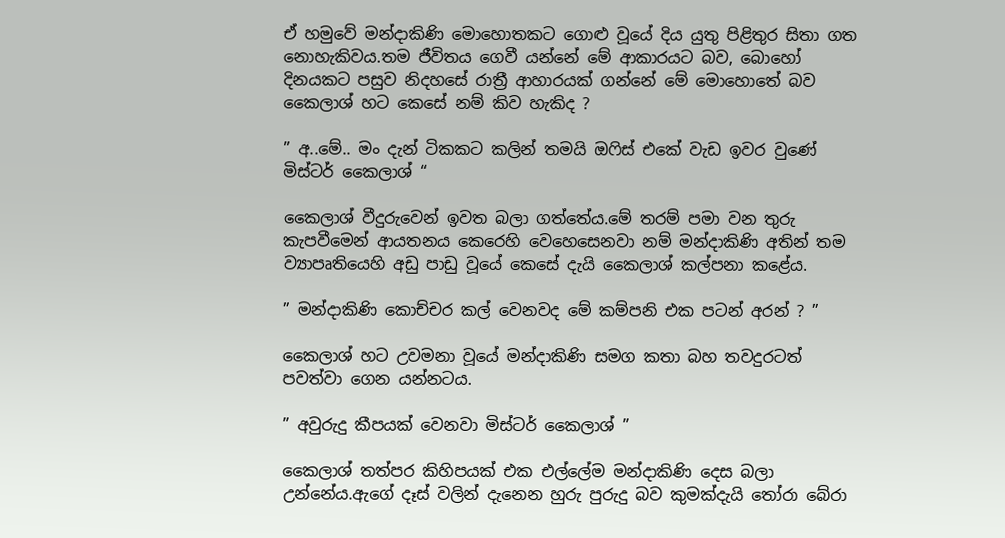ඒ හමුවේ මන්දාකිණි මොහොතකට ගොළු වූයේ දිය යුතු පිළිතුර සිතා ගත නොහැකිවය.තම ජීවිතය ගෙවී යන්නේ මේ ආකාරයට බව, බොහෝ දිනයකට පසුව නිදහසේ රාත්‍රී ආහාරයක් ගන්නේ මේ මොහොතේ බව කෛලාශ් හට කෙසේ නම් කිව හැකිද ?

” අ..මේ.. මං දැන් ටිකකට කලින් තමයි ඔෆිස් එකේ වැඩ ඉවර වුණේ මිස්ටර් කෛලාශ් “

කෛලාශ් වීදුරුවෙන් ඉවත බලා ගත්තේය.මේ තරම් පමා වන තුරු කැපවීමෙන් ආයතනය කෙරෙහි වෙහෙසෙනවා නම් මන්දාකිණි අතින් තම ව්‍යාපෘතියෙහි අඩු පාඩු වූයේ කෙසේ දැයි කෛලාශ් කල්පනා කළේය.

” මන්දාකිණි කොච්චර කල් වෙනවද මේ කම්පනි එක පටන් අරන් ? ”

කෛලාශ් හට උවමනා වූයේ මන්දාකිණි සමග කතා බහ තවදුරටත් පවත්වා ගෙන යන්නටය.

” අවුරුදු කීපයක් වෙනවා මිස්ටර් කෛලාශ් ”

කෛලාශ් තත්පර කිහිපයක් එක එල්ලේම මන්දාකිණි දෙස බලා උන්නේය.ඇගේ දෑස් වලින් දැනෙන හුරු පුරුදු බව කුමක්දැයි තෝරා බේරා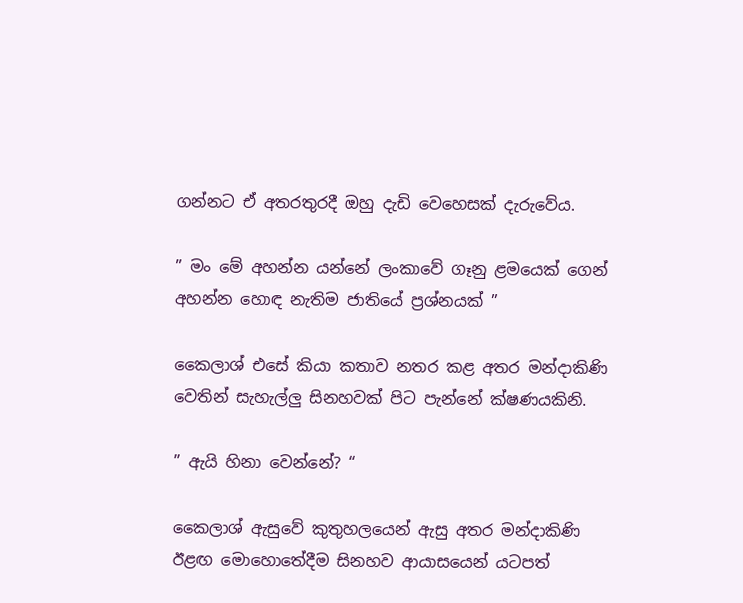ගන්නට ඒ අතරතුරදී ඔහු දැඩි වෙහෙසක් දැරුවේය.

” මං මේ අහන්න යන්නේ ලංකාවේ ගෑනු ළමයෙක් ගෙන් අහන්න හොඳ නැතිම ජාතියේ ප්‍රශ්නයක් ”

කෛලාශ් එසේ කියා කතාව නතර කළ අතර මන්දාකිණි වෙතින් සැහැල්ලු සිනහවක් පිට පැන්නේ ක්ෂණයකිනි.

” ඇයි හිනා වෙන්නේ? “

කෛලාශ් ඇසුවේ කුතුහලයෙන් ඇසු අතර මන්දාකිණි ඊළඟ මොහොතේදීම සිනහව ආයාසයෙන් යටපත්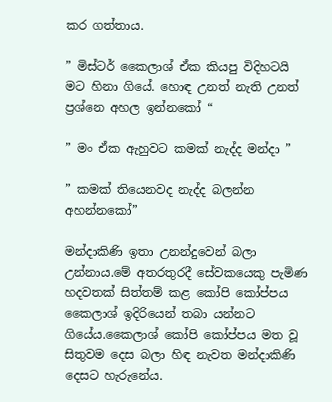කර ගත්තාය.

” මිස්ටර් කෛලාශ් ඒක කියපු විදිහටයි මට හිනා ගියේ. හොඳ උනත් නැති උනත් ප්‍රශ්නෙ අහල ඉන්නකෝ “

” මං ඒක ඇහුවට කමක් නැද්ද මන්දා ”

” කමක් තියෙනවද නැද්ද බලන්න අහන්නකෝ”

මන්දාකිණි ඉතා උනන්දුවෙන් බලා උන්නාය.මේ අතරතුරදී සේවකයෙකු පැමිණ හදවතක් සිත්තම් කළ කෝපි කෝප්පය කෛලාශ් ඉදිරියෙන් තබා යන්නට ගියේය.කෛලාශ් කෝපි කෝප්පය මත වූ සිතුවම දෙස බලා හිඳ නැවත මන්දාකිණි දෙසට හැරුනේය.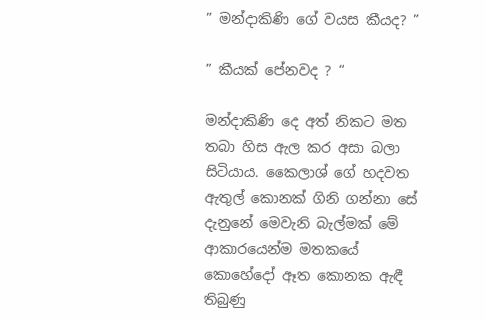” මන්දාකිණි ගේ වයස කීයද? ”

” කීයක් පේනවද ? “

මන්දාකිණි දෙ අත් නිකට මත තබා හිස ඇල කර අසා බලා සිටියාය. කෛලාශ් ගේ හදවත ඇතුල් කොනක් ගිනි ගන්නා සේ දැනුනේ මෙවැනි බැල්මක් මේ ආකාරයෙන්ම මතකයේ කොහේදෝ ඈත කොනක ඇඳී තිබුණු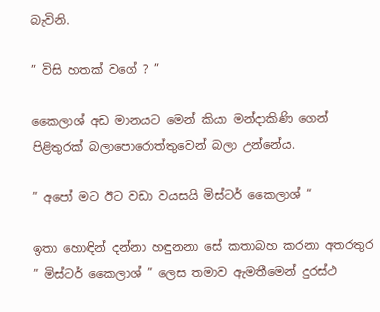බැවිනි.

” විසි හතක් වගේ ? ”

කෛලාශ් අඩ මානයට මෙන් කියා මන්දාකිණි ගෙන් පිළිතුරක් බලාපොරොත්තුවෙන් බලා උන්නේය.

” අපෝ මට ඊට වඩා වයසයි මිස්ටර් කෛලාශ් “

ඉතා හොඳින් දන්නා හඳුනනා සේ කතාබහ කරනා අතරතුර ” මිස්ටර් කෛලාශ් ” ලෙස තමාව ඇමතීමෙන් දුරස්ථ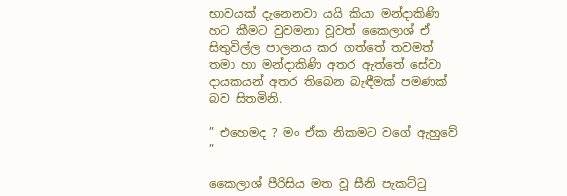භාවයක් දැනෙනවා යයි කියා මන්දාකිණි හට කීමට වුවමනා වූවත් කෛලාශ් ඒ සිතුවිල්ල පාලනය කර ගත්තේ තවමත් තමා හා මන්දාකිණි අතර ඇත්තේ සේවා දායකයන් අතර තිබෙන බැඳීමක් පමණක් බව සිතමිනි.

” එහෙමද ? මං ඒක නිකමට වගේ ඇහුවේ ”

කෛලාශ් පීරිසිය මත වූ සීනි පැකට්ටු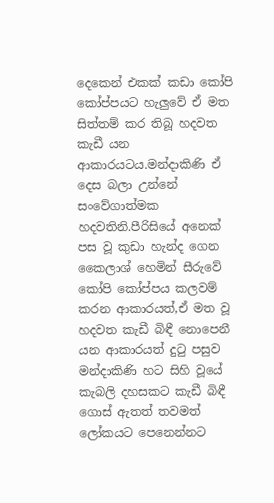දෙකෙන් එකක් කඩා කෝපි කෝප්පයට හැලුවේ ඒ මත සිත්තම් කර තිබූ හදවත කැඩී යන ආකාරයටය.මන්දාකිණි ඒ දෙස බලා උන්නේ සංවේගාත්මක හදවතිනි.පීරිසියේ අනෙක් පස වූ කුඩා හැන්ද ගෙන කෛලාශ් හෙමින් සීරුවේ කෝපි කෝප්පය කලවම් කරන ආකාරයත්,ඒ මත වූ හදවත කැඩී බිඳී නොපෙනී යන ආකාරයත් දුටු පසුව මන්දාකිණි හට සිහි වූයේ කැබලි දහසකට කැඩී බිඳී ගොස් ඇතත් තවමත් ලෝකයට පෙනෙන්නට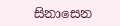සිනාසෙන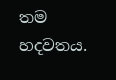තම හදවතය.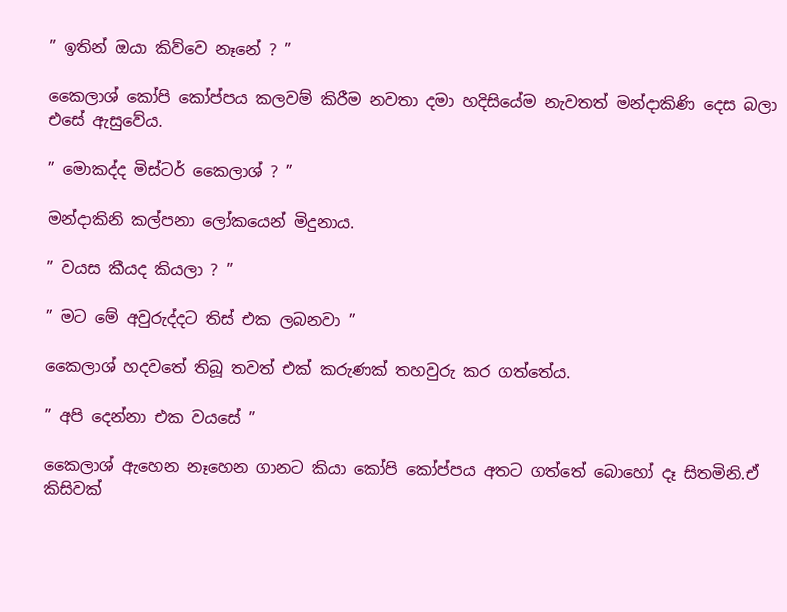” ඉතින් ඔයා කිව්වෙ නෑනේ ? ”

කෛලාශ් කෝපි කෝප්පය කලවම් කිරීම නවතා දමා හදිසියේම නැවතත් මන්දාකිණි දෙස බලා එසේ ඇසුවේය.

” මොකද්ද මිස්ටර් කෛලාශ් ? ”

මන්දාකිනි කල්පනා ලෝකයෙන් මිදුනාය.

” වයස කීයද කියලා ? ”

” මට මේ අවුරුද්දට තිස් එක ලබනවා ”

කෛලාශ් හදවතේ තිබූ තවත් එක් කරුණක් තහවුරු කර ගත්තේය.

” අපි දෙන්නා එක වයසේ ”

කෛලාශ් ඇහෙන නෑහෙන ගානට කියා කෝපි කෝප්පය අතට ගත්තේ බොහෝ දෑ සිතමිනි.ඒ කිසිවක්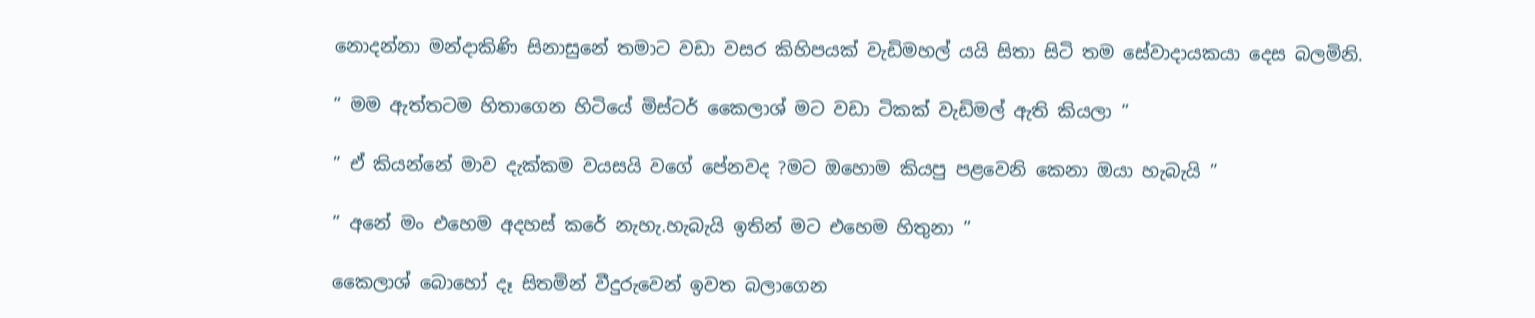නොදන්නා මන්දාකිණි සිනාසුනේ තමාට වඩා වසර කිහිපයක් වැඩිමහල් යයි සිතා සිටි තම සේවාදායකයා දෙස බලමිනි.

” මම ඇත්තටම හිතාගෙන හිටියේ මිස්ටර් කෛලාශ් මට වඩා ටිකක් වැඩිමල් ඇති කියලා ”

” ඒ කියන්නේ මාව දැක්කම වයසයි වගේ පේනවද ?මට ඔහොම කියපු පළවෙනි කෙනා ඔයා හැබැයි ”

” අනේ මං එහෙම අදහස් කරේ නැහැ.හැබැයි ඉතින් මට එහෙම හිතුනා ”

කෛලාශ් බොහෝ දෑ සිතමින් වීදුරුවෙන් ඉවත බලාගෙන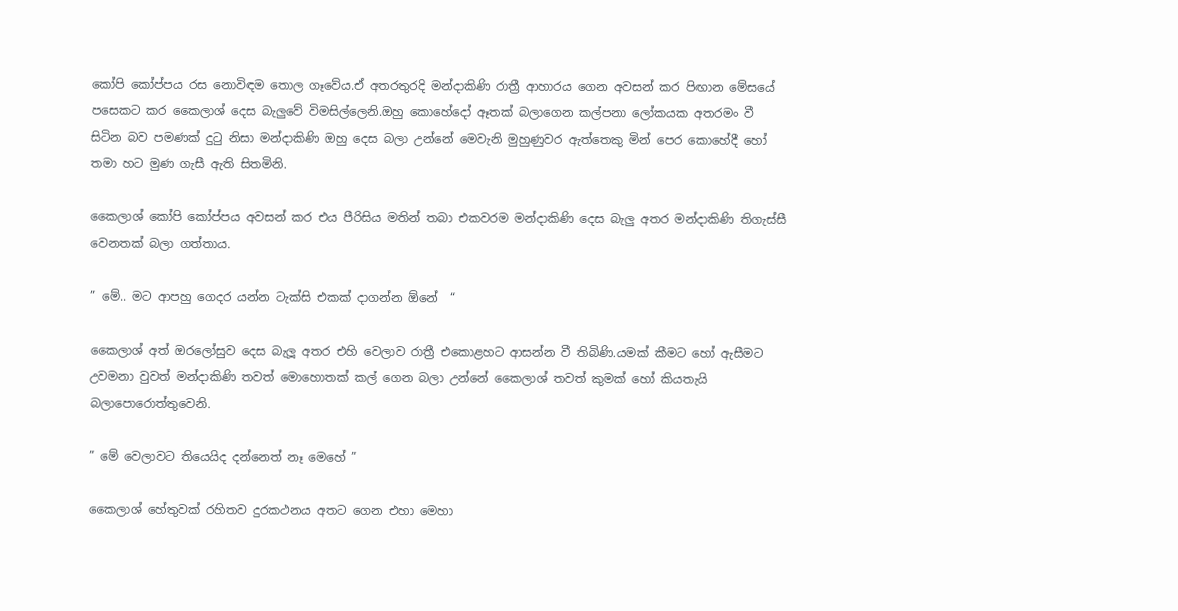කෝපි කෝප්පය රස නොවිඳම තොල ගෑවේය.ඒ අතරතුරදි මන්දාකිණි රාත්‍රී ආහාරය ගෙන අවසන් කර පිඟාන මේසයේ පසෙකට කර කෛලාශ් දෙස බැලුවේ විමසිල්ලෙනි.ඔහු කොහේදෝ ඈතක් බලාගෙන කල්පනා ලෝකයක අතරමං වී සිටින බව පමණක් දුටු නිසා මන්දාකිණි ඔහු දෙස බලා උන්නේ මෙවැනි මුහුණුවර ඇත්තෙකු මින් පෙර කොහේදී හෝ තමා හට මුණ ගැසී ඇති සිතමිනි.

කෛලාශ් කෝපි කෝප්පය අවසන් කර එය පීරිසිය මතින් තබා එකවරම මන්දාකිණි දෙස බැලු අතර මන්දාකිණි තිගැස්සී වෙනතක් බලා ගත්තාය.

” මේ.. මට ආපහු ගෙදර යන්න ටැක්සි එකක් දාගන්න ඕනේ  “

කෛලාශ් අත් ඔරලෝසුව දෙස බැලූ අතර එහි වෙලාව රාත්‍රී එකොළහට ආසන්න වී තිබිණි.යමක් කීමට හෝ ඇසීමට උවමනා වුවත් මන්දාකිණි තවත් මොහොතක් කල් ගෙන බලා උන්නේ කෛලාශ් තවත් කුමක් හෝ කියතැයි බලාපොරොත්තුවෙනි.

” මේ වෙලාවට තියෙයිද දන්නෙත් නෑ මෙහේ ”

කෛලාශ් හේතුවක් රහිතව දුරකථනය අතට ගෙන එහා මෙහා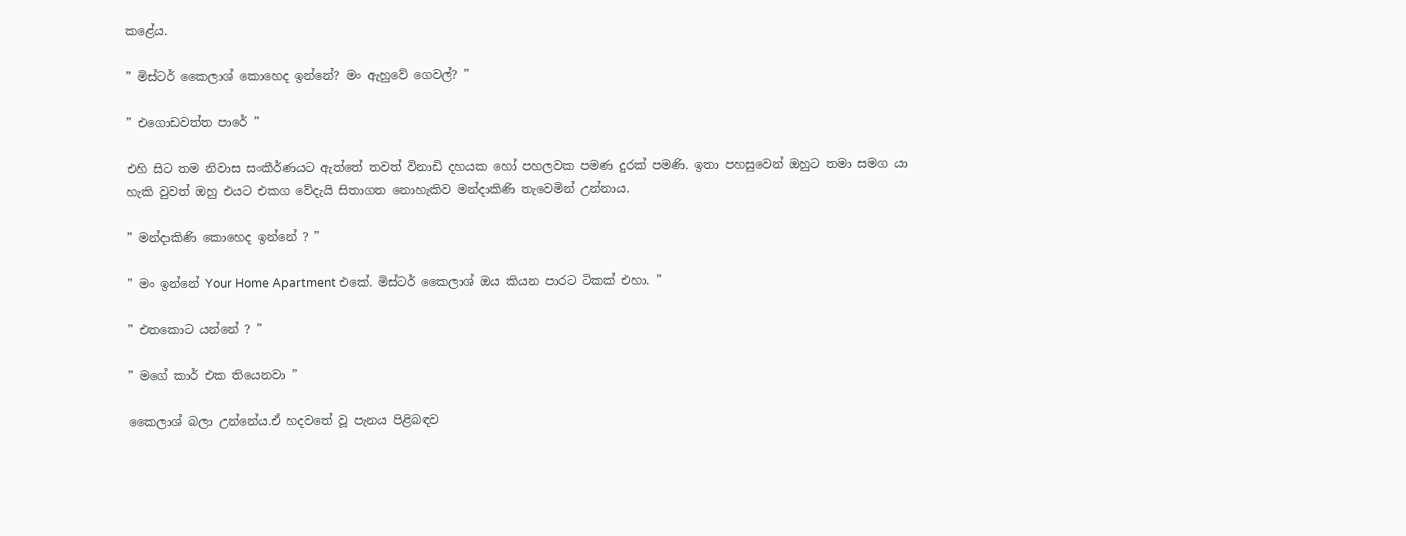කළේය.

” මිස්ටර් කෛලාශ් කොහෙද ඉන්නේ? මං ඇහුවේ ගෙවල්? ”

” එගොඩවත්ත පාරේ ”

එහි සිට තම නිවාස සංකීර්ණයට ඇත්තේ තවත් විනාඩි දහයක හෝ පහලවක පමණ දුරක් පමණි. ඉතා පහසුවෙන් ඔහුට තමා සමග යා හැකි වුවත් ඔහු එයට එකග වේදැයි සිතාගත නොහැකිව මන්දාකිණි තැවෙමින් උන්නාය.

” මන්දාකිණි කොහෙද ඉන්නේ ? ”

” මං ඉන්නේ Your Home Apartment එකේ. මිස්ටර් කෛලාශ් ඔය කියන පාරට ටිකක් එහා. ”

” එතකොට යන්නේ ? ”

” මගේ කාර් එක තියෙනවා ”

කෛලාශ් බලා උන්නේය.ඒ හදවතේ වූ පැනය පිළිබඳව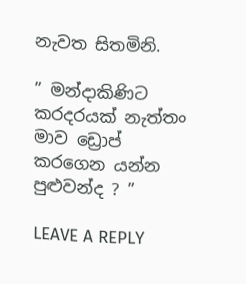නැවත සිතමිනි.

” මන්දාකිණිට කරදරයක් නැත්තං මාව ඩ්‍රොප් කරගෙන යන්න පුළුවන්ද ? ”

LEAVE A REPLY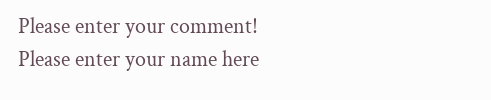Please enter your comment!
Please enter your name here